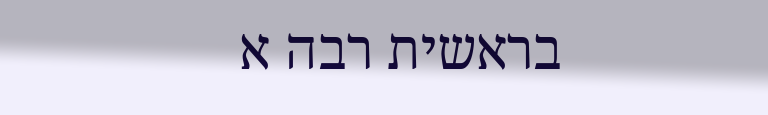בראשית רבה א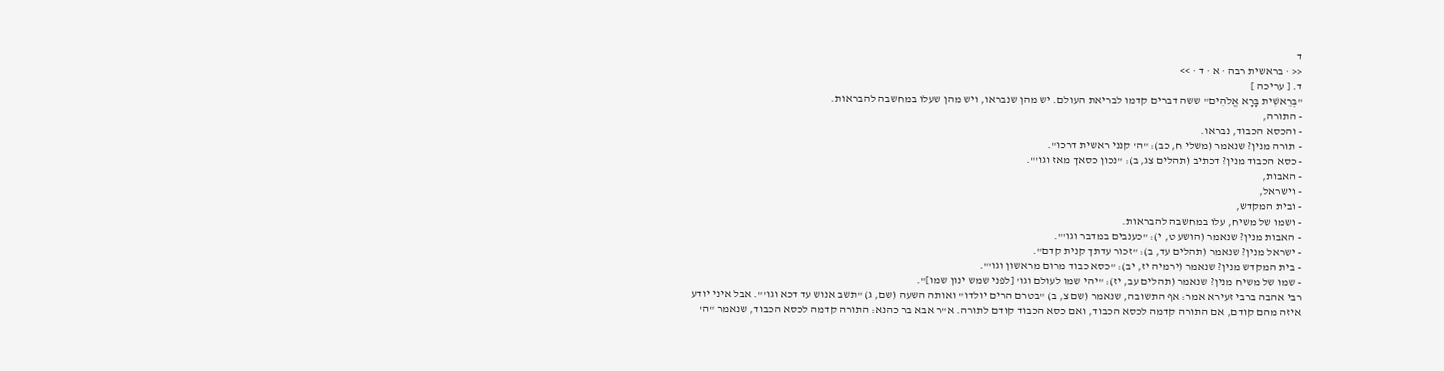ד
<< · בראשית רבה · א · ד · >>
ד. [ עריכה ]
"בְּרֵאשִׁית בָּרָא אֱלֹהִים" ששה דברים קדמו לבריאת העולם. יש מהן שנבראו, ויש מהן שעלו במחשבה להבראות.
- התורה,
- והכסא הכבוד, נבראו.
- תורה מנין? שנאמר (משלי ח, כב): "ה' קנני ראשית דרכו".
- כסא הכבוד מנין? דכתיב (תהלים צג, ב): "נכון כסאך מאז וגו'".
- האבות,
- וישראל,
- ובית המקדש,
- ושמו של משיח, עלו במחשבה להבראות.
- האבות מנין? שנאמר (הושע ט, י): "כענבים במדבר וגו'".
- ישראל מנין? שנאמר (תהלים עד, ב): "זכור עדתך קנית קדם".
- בית המקדש מנין? שנאמר (ירמיה יז, יב): "כסא כבוד מרום מראשון וגו'".
- שמו של משיח מנין? שנאמר (תהלים עב, יז): "יהי שמו לעולם וגו' [לפני שמש ינון שמו]".
רבי אהבה ברבי זעירא אמר: אף התשובה, שנאמר (שם צ, ב) "בטרם הרים יולדו" ואותה השעה (שם, ג) "תשב אנוש עד דכא וגו'". אבל איני יודע איזה מהם קודם, אם התורה קדמה לכסא הכבוד, ואם כסא הכבוד קודם לתורה. א"ר אבא בר כהנא: התורה קדמה לכסא הכבוד, שנאמר "ה'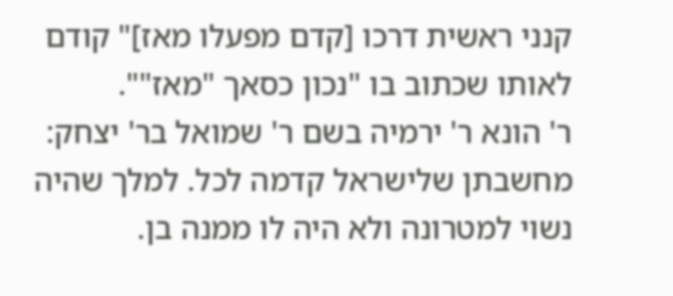קנני ראשית דרכו [קדם מפעלו מאז]" קודם לאותו שכתוב בו "נכון כסאך "מאז"".
ר' הונא ר' ירמיה בשם ר' שמואל בר' יצחק: מחשבתן שלישראל קדמה לכל. למלך שהיה נשוי למטרונה ולא היה לו ממנה בן.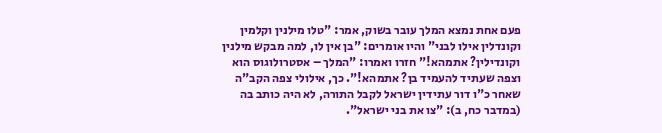פעם אחת נמצא המלך עובר בשוק, אמר: "טלו מילנין וקלמין וקונדלין אילו לבני" והיו אומרים: "בן אין לו, למה מבקש מילנין וקונדילין? אתמהא!" חזרו ואמרו: "המלך – אסטרולוגוס הוא וצפה שעתיד להעמיד בן? אתמהא!". כך, אילולי צפה הקב"ה שאחר כ"ו דור עתידין ישראל לקבל התורה, לא היה כותב בה (במדבר כח, ב): "צו את בני ישראל".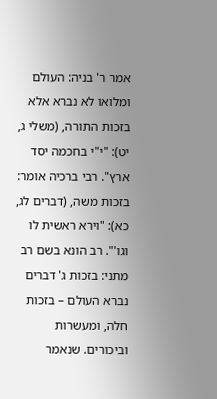אמר ר' בניה: העולם ומלואו לא נברא אלא בזכות התורה, (משלי ג, יט): "י"י בחכמה יסד ארץ". רבי ברכיה אומר: בזכות משה, (דברים לג, כא): "וירא ראשית לו וגו'". רב הונא בשם רב מתני: בזכות ג' דברים נברא העולם – בזכות חלה, ומעשרות וביכורים. שנאמר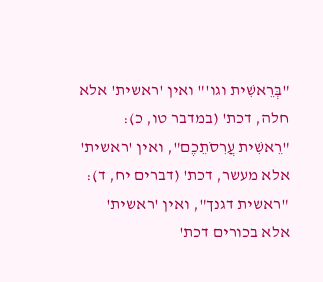"בְּרֵאשִׁית וגו'" ואין 'ראשית' אלא חלה, דכת' (במדבר טו, כ): "רֵאשִׁית עֲרִסֹתֵכֶם", ואין 'ראשית' אלא מעשר, דכת' (דברים יח, ד): "ראשית דגנך", ואין 'ראשית' אלא בכורים דכת'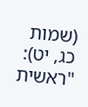(שמות כג, יט): "ראשית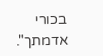בכורי אדמתך".